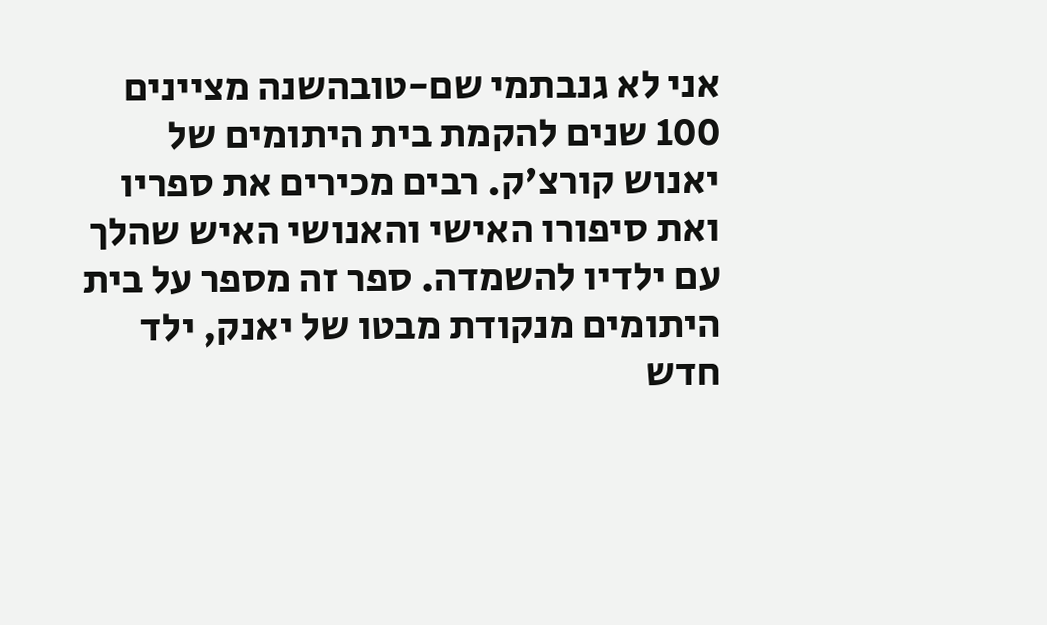אני לא גנבתמי שם-טובהשנה מציינים 100 שנים להקמת בית היתומים של יאנוש קורצ'ק. רבים מכירים את ספריו ואת סיפורו האישי והאנושי האיש שהלך עם ילדיו להשמדה. ספר זה מספר על בית היתומים מנקודת מבטו של יאנק, ילד חדש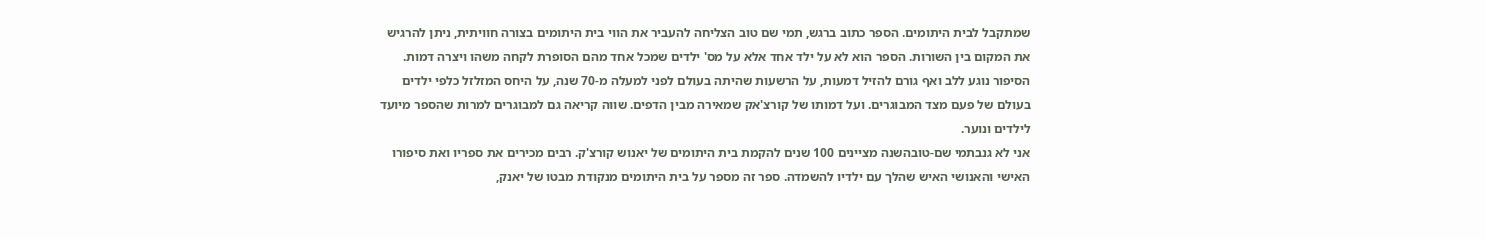שמתקבל לבית היתומים. הספר כתוב ברגש, תמי שם טוב הצליחה להעביר את הווי בית היתומים בצורה חוויתית, ניתן להרגיש את המקום בין השורות. הספר הוא לא על ילד אחד אלא על מס' ילדים שמכל אחד מהם הסופרת לקחה משהו ויצרה דמות. הסיפור נוגע ללב ואף גורם להזיל דמעות, על הרשעות שהיתה בעולם לפני למעלה מ-70 שנה, על היחס המזלזל כלפי ילדים בעולם של פעם מצד המבוגרים. ועל דמותו של קורצ'אק שמאירה מבין הדפים. שווה קריאה גם למבוגרים למרות שהספר מיועד לילדים ונוער.
אני לא גנבתמי שם-טובהשנה מציינים 100 שנים להקמת בית היתומים של יאנוש קורצ'ק. רבים מכירים את ספריו ואת סיפורו האישי והאנושי האיש שהלך עם ילדיו להשמדה. ספר זה מספר על בית היתומים מנקודת מבטו של יאנק,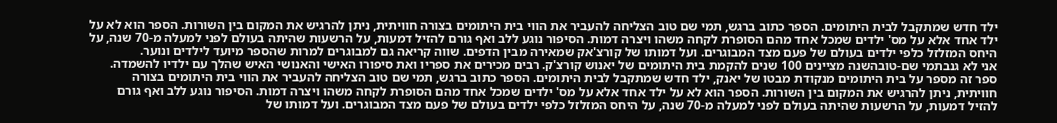ילד חדש שמתקבל לבית היתומים. הספר כתוב ברגש, תמי שם טוב הצליחה להעביר את הווי בית היתומים בצורה חוויתית, ניתן להרגיש את המקום בין השורות. הספר הוא לא על ילד אחד אלא על מס' ילדים שמכל אחד מהם הסופרת לקחה משהו ויצרה דמות. הסיפור נוגע ללב ואף גורם להזיל דמעות, על הרשעות שהיתה בעולם לפני למעלה מ-70 שנה, על היחס המזלזל כלפי ילדים בעולם של פעם מצד המבוגרים. ועל דמותו של קורצ'אק שמאירה מבין הדפים. שווה קריאה גם למבוגרים למרות שהספר מיועד לילדים ונוער.
אני לא גנבתמי שם-טובהשנה מציינים 100 שנים להקמת בית היתומים של יאנוש קורצ'ק. רבים מכירים את ספריו ואת סיפורו האישי והאנושי האיש שהלך עם ילדיו להשמדה. ספר זה מספר על בית היתומים מנקודת מבטו של יאנק, ילד חדש שמתקבל לבית היתומים. הספר כתוב ברגש, תמי שם טוב הצליחה להעביר את הווי בית היתומים בצורה חוויתית, ניתן להרגיש את המקום בין השורות. הספר הוא לא על ילד אחד אלא על מס' ילדים שמכל אחד מהם הסופרת לקחה משהו ויצרה דמות. הסיפור נוגע ללב ואף גורם להזיל דמעות, על הרשעות שהיתה בעולם לפני למעלה מ-70 שנה, על היחס המזלזל כלפי ילדים בעולם של פעם מצד המבוגרים. ועל דמותו של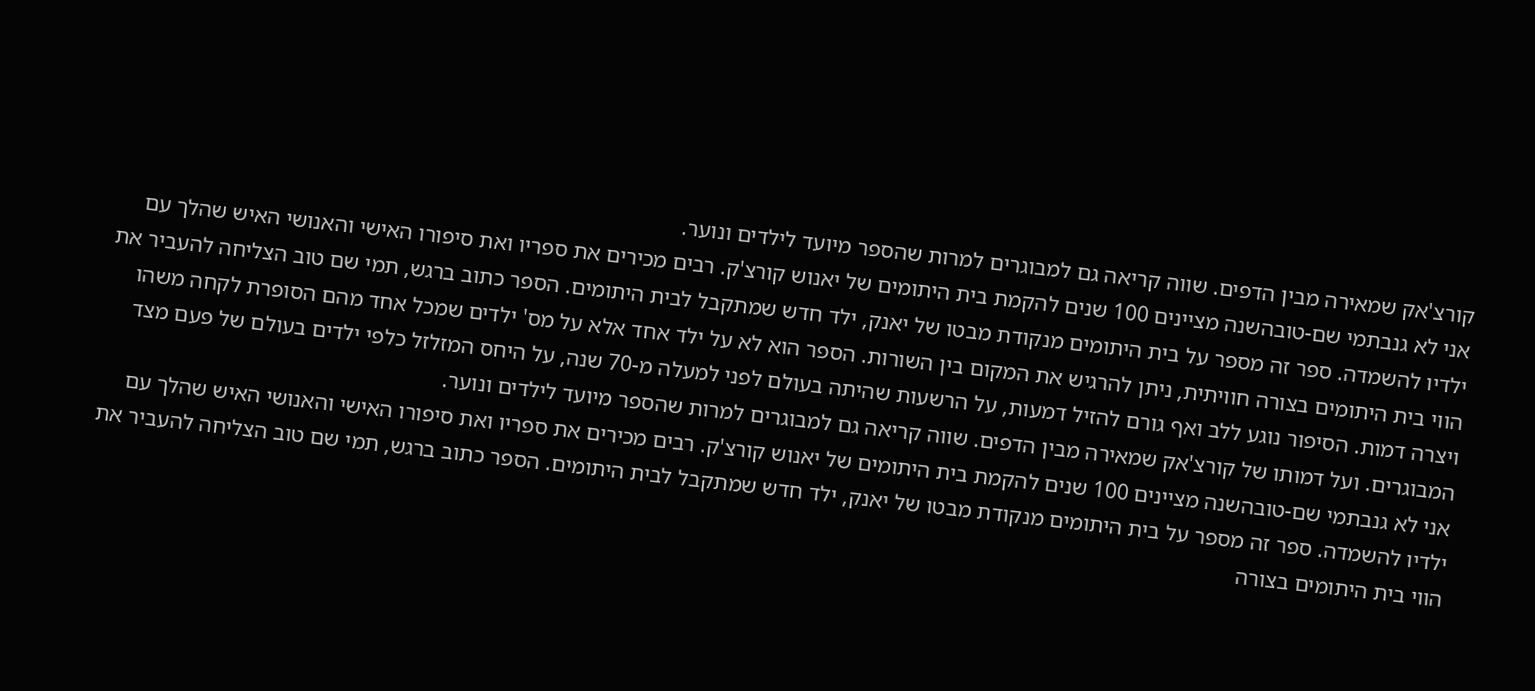קורצ'אק שמאירה מבין הדפים. שווה קריאה גם למבוגרים למרות שהספר מיועד לילדים ונוער.
אני לא גנבתמי שם-טובהשנה מציינים 100 שנים להקמת בית היתומים של יאנוש קורצ'ק. רבים מכירים את ספריו ואת סיפורו האישי והאנושי האיש שהלך עם ילדיו להשמדה. ספר זה מספר על בית היתומים מנקודת מבטו של יאנק, ילד חדש שמתקבל לבית היתומים. הספר כתוב ברגש, תמי שם טוב הצליחה להעביר את הווי בית היתומים בצורה חוויתית, ניתן להרגיש את המקום בין השורות. הספר הוא לא על ילד אחד אלא על מס' ילדים שמכל אחד מהם הסופרת לקחה משהו ויצרה דמות. הסיפור נוגע ללב ואף גורם להזיל דמעות, על הרשעות שהיתה בעולם לפני למעלה מ-70 שנה, על היחס המזלזל כלפי ילדים בעולם של פעם מצד המבוגרים. ועל דמותו של קורצ'אק שמאירה מבין הדפים. שווה קריאה גם למבוגרים למרות שהספר מיועד לילדים ונוער.
אני לא גנבתמי שם-טובהשנה מציינים 100 שנים להקמת בית היתומים של יאנוש קורצ'ק. רבים מכירים את ספריו ואת סיפורו האישי והאנושי האיש שהלך עם ילדיו להשמדה. ספר זה מספר על בית היתומים מנקודת מבטו של יאנק, ילד חדש שמתקבל לבית היתומים. הספר כתוב ברגש, תמי שם טוב הצליחה להעביר את הווי בית היתומים בצורה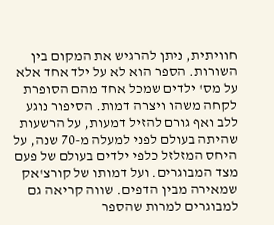חוויתית, ניתן להרגיש את המקום בין השורות. הספר הוא לא על ילד אחד אלא על מס' ילדים שמכל אחד מהם הסופרת לקחה משהו ויצרה דמות. הסיפור נוגע ללב ואף גורם להזיל דמעות, על הרשעות שהיתה בעולם לפני למעלה מ-70 שנה, על היחס המזלזל כלפי ילדים בעולם של פעם מצד המבוגרים. ועל דמותו של קורצ'אק שמאירה מבין הדפים. שווה קריאה גם למבוגרים למרות שהספר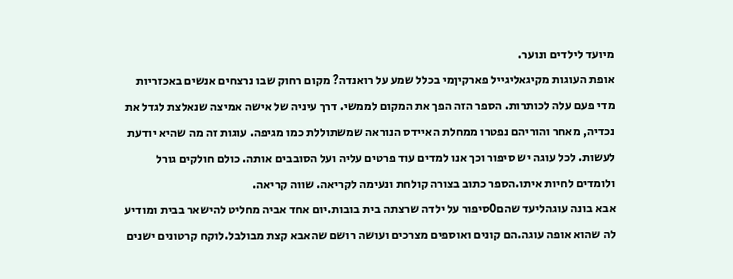מיועד לילדים ונוער.
אופת העוגות מקיגאליגייל פארקיןמי בכלל שמע על רואנדה? מקום רחוק שבו נרצחים אנשים באכזריות מדי פעם עלה לכותרות. הספר הזה הפך את המקום לממשי. דרך עיניה של אישה אמיצה שנאלצת לגדל את נכדיה, מאחר והוריהם נפטרו ממחלת האיידס הנוראה שמשתוללת כמו מגיפה. עוגות זה מה שהיא יודעת לעשות. לכל עוגה יש סיפור וכך אנו למדים עוד פרטים עליה ועל הסובבים אותה. כולם חולקים גורל ולומדים לחיות איתו.הספר כתוב בצורה קולחת ונעימה לקריאה. שווה קריאה.
אבא בונה עוגהליעד שהם0סיפור על ילדה שרצתה בית בובות.יום אחד אביה מחליט להישאר בבית ומודיע לה שהוא אופה עוגה.הם קונים ואוספים מצרכים ועושה רושם שהאבא קצת מבולבל.לוקח קרטונים ישנים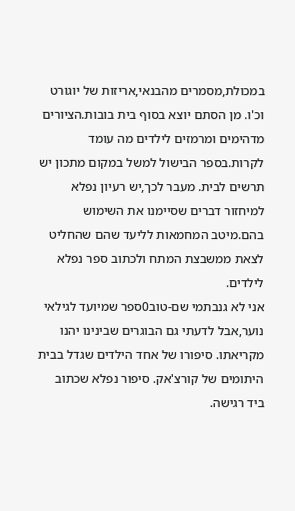במכולת,מסמרים מהבנאי,אריזות של יוגורט וכ'ו. מן הסתם יוצא בסוף בית בובות.הציורים מדהימים ומרמזים לילדים מה עומד לקרות.בספר הבישול למשל במקום מתכון יש תרשים לבית. מעבר לכך,יש רעיון נפלא למיחזור דברים שסיימנו את השימוש בהם.מיטב המחמאות לליעד שהם שהחליט לצאת ממשבצת המתח ולכתוב ספר נפלא לילדים.
אני לא גנבתמי שם-טוב0ספר שמיועד לגילאי נוער,אבל לדעתי גם הבוגרים שבינינו יהנו מקריאתו. סיפורו של אחד הילדים שגדל בבית היתומים של קורצ'אק. סיפור נפלא שכתוב ביד רגישה.